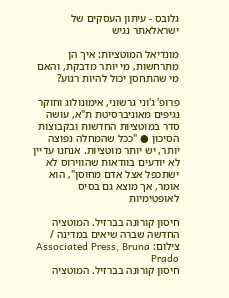גלובס - עיתון העסקים של ישראלאתר נגיש

מונדיאל המוטציות: איך הן מתרחשות, מי יותר מדבקת, והאם מי שהתחסן יכול להיות רגוע?

פרופ' ג'וני גרשוני, אימונולוג וחוקר נגיפים מאוניברסיטת ת"א, עושה סדר במוטציות החדשות ובקבוצות הסיכון ● "ככל שהמחלה נפוצה יותר, יש יותר מוטציות. אנחנו עדיין לא יודעים בוודאות שהווירוס לא ישתכפל אצל אדם מחוסן", הוא אומר, אך מוצא גם בסיס לאופטימיות

חיסון קורונה בברזיל. המוטציה החדשה שברה שיאים במדינה / צילום: Associated Press, Bruna Prado
חיסון קורונה בברזיל. המוטציה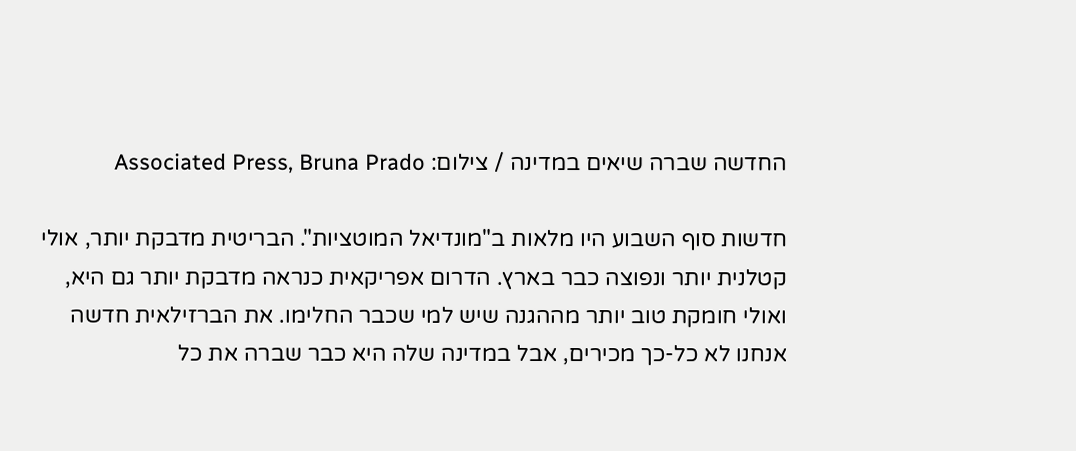החדשה שברה שיאים במדינה / צילום: Associated Press, Bruna Prado

חדשות סוף השבוע היו מלאות ב"מונדיאל המוטציות". הבריטית מדבקת יותר, אולי קטלנית יותר ונפוצה כבר בארץ. הדרום אפריקאית כנראה מדבקת יותר גם היא, ואולי חומקת טוב יותר מההגנה שיש למי שכבר החלימו. את הברזילאית חדשה אנחנו לא כל-כך מכירים, אבל במדינה שלה היא כבר שברה את כל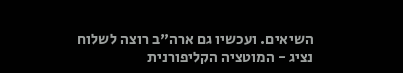השיאים. ועכשיו גם ארה"ב רוצה לשלוח נציג - המוטציה הקליפורנית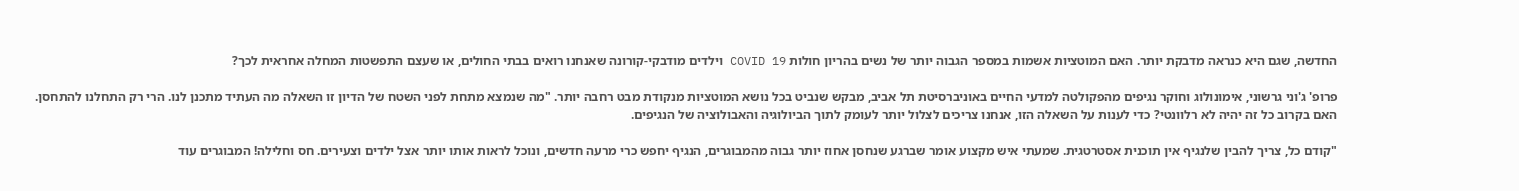החדשה, שגם היא כנראה מדבקת יותר. האם המוטציות אשמות במספר הגבוה יותר של נשים בהריון חולות COVID 19 וילדים מודבקי-קורונה שאנחנו רואים בבתי החולים, או שעצם התפשטות המחלה אחראית לכך?

פרופ' ג'וני גרשוני, אימונולוג וחוקר נגיפים מהפקולטה למדעי החיים באוניברסיטת תל אביב, מבקש שנביט בכל נושא המוטציות מנקודת מבט רחבה יותר. "מה שנמצא מתחת לפני השטח של הדיון זו השאלה מה העתיד מתכנן לנו. הרי רק התחלנו להתחסן. האם בקרוב כל זה יהיה לא רלוונטי? כדי לענות על השאלה הזו, אנחנו צריכים לצלול יותר לעומק לתוך הביולוגיה והאבולוציה של הנגיפים.

"קודם כל, צריך להבין שלנגיף אין תוכנית אסטרטגית. שמעתי איש מקצוע אומר שברגע שנחסן אחוז יותר גבוה מהמבוגרים, הנגיף יחפש כרי מרעה חדשים, ונוכל לראות אותו יותר אצל ילדים וצעירים. חס וחלילה! המבוגרים עוד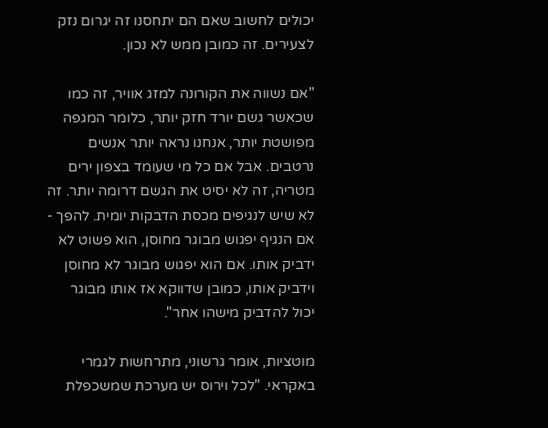יכולים לחשוב שאם הם יתחסנו זה יגרום נזק לצעירים. זה כמובן ממש לא נכון.

"אם נשווה את הקורונה למזג אוויר, זה כמו שכאשר גשם יורד חזק יותר, כלומר המגפה מפושטת יותר, אנחנו נראה יותר אנשים נרטבים. אבל אם כל מי שעומד בצפון ירים מטריה, זה לא יסיט את הגשם דרומה יותר. זה לא שיש לנגיפים מכסת הדבקות יומית. להפך - אם הנגיף יפגוש מבוגר מחוסן, הוא פשוט לא ידביק אותו. אם הוא יפגוש מבוגר לא מחוסן וידביק אותו, כמובן שדווקא אז אותו מבוגר יכול להדביק מישהו אחר".

מוטציות, אומר גרשוני, מתרחשות לגמרי באקראי. "לכל וירוס יש מערכת שמשכפלת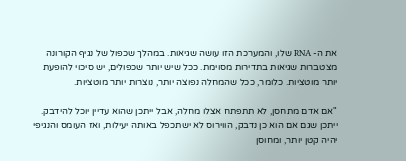את ה- RNA שלו, והמערכת הזו עושה שגיאות. במהלך שכפול של נגיף הקורונה מצטברות שגיאות בתדירות מסוימת. ככל שיש יותר שכפולים, יש סיכוי להופעת יותר מוטציות. כלומר, ככל שהמחלה נפוצה יותר, נוצרות יותר מוטציות.

"אם אדם מתחסן, לא תתפתח אצלו מחלה, אבל ייתכן שהוא עדיין יוכל להידבק. ייתכן שגם אם הוא כן נדבק, הווירוס לא ישתכפל באותה יעילות, ואז העומס והנגיפי יהיה קטן יותר, ומחוסן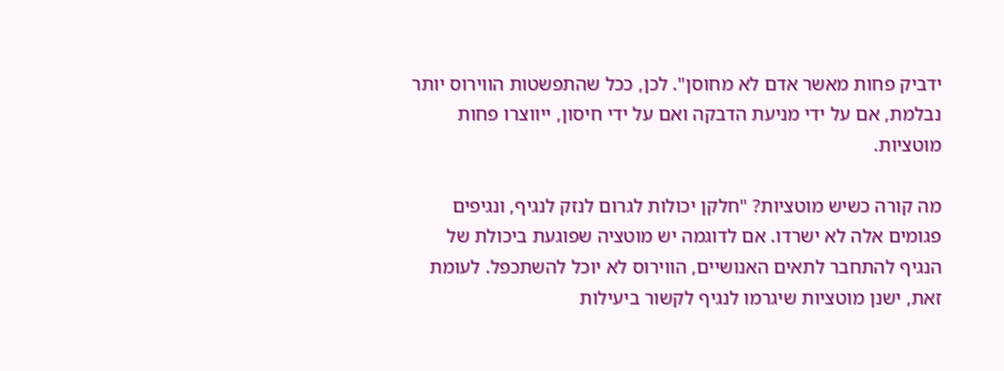ידביק פחות מאשר אדם לא מחוסן". לכן, ככל שהתפשטות הווירוס יותר נבלמת, אם על ידי מניעת הדבקה ואם על ידי חיסון, ייווצרו פחות מוטציות.

מה קורה כשיש מוטציות? "חלקן יכולות לגרום לנזק לנגיף, ונגיפים פגומים אלה לא ישרדו. אם לדוגמה יש מוטציה שפוגעת ביכולת של הנגיף להתחבר לתאים האנושיים, הווירוס לא יוכל להשתכפל. לעומת זאת, ישנן מוטציות שיגרמו לנגיף לקשור ביעילות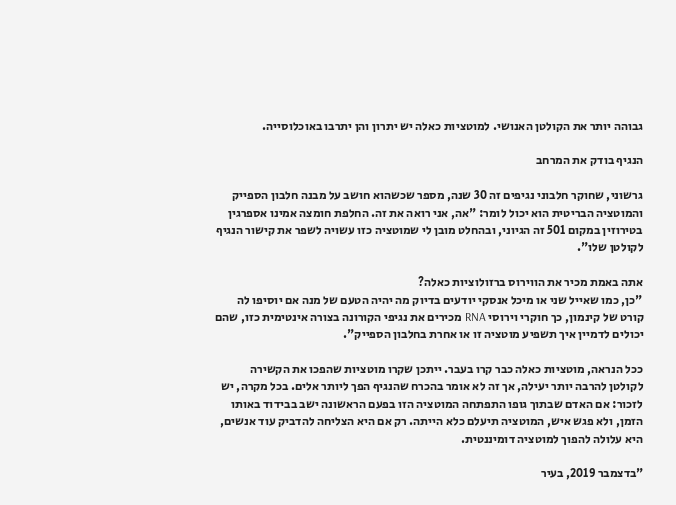גבוהה יותר את הקולטן האנושי. למוטציות כאלה יש יתרון והן יתרבו באוכלוסייה.

הנגיף בודק את המרחב

גרשוני, שחוקר חלבוני נגיפים זה 30 שנה, מספר שכשהוא חושב על מבנה חלבון הספייק והמוטציה הבריטית הוא יכול לומר: "אה, אני רואה את זה. החלפת חומצה אמינו אספרגין בטירוזין במקום 501 זה הגיוני, ובהחלט מובן לי שמוטציה כזו עשויה לשפר את קישור הנגיף לקולטן שלו".

אתה באמת מכיר את הווירוס ברזולוציות כאלה?
"כן, כמו שאייל שני או מיכל אנסקי יודעים בדיוק מה יהיה הטעם של מנה אם יוסיפו לה קורט של קינמון, כך חוקרי וירוסי RNA מכירים את נגיפי הקורונה בצורה אינטימית כזו, שהם יכולים לדמיין איך תשפיע מוטציה זו או אחרת בחלבון הספייק".

ככל הנראה, מוטציות כאלה כבר קרו בעבר. ייתכן שקרו מוטציות שהפכו את הקשירה לקולטן להרבה יותר יעילה, אך זה לא אומר בהכרח שהנגיף הפך ליותר אלים. בכל מקרה, יש לזכור: אם האדם שבתוך גופו התפתחה המוטציה הזו בפעם הראשונה ישב בבידוד באותו הזמן, ולא פגש איש, המוטציה תיעלם כלא הייתה. רק אם היא הצליחה להדביק עוד אנשים, היא עלולה להפוך למוטציה דומיננטית.

"בדצמבר 2019, בעיר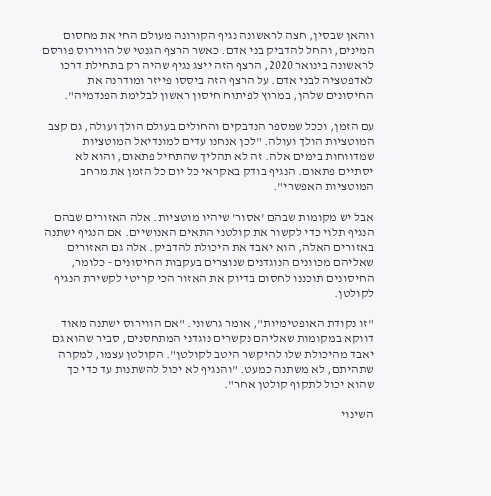ווהאן שבסין, חצה לראשונה נגיף הקורונה מעולם החי את מחסום המינים, והחל להדביק בני אדם. כאשר הרצף הגנטי של הווירוס פורסם לראשונה בינואר 2020, הרצף הזה ייצג נגיף שהיה רק בתחילת דרכו לאדפטציה לבני אדם. על הרצף הזה ביססו פייזר ומודרנה את החיסונים שלהן, במרוץ לפיתוח חיסון ראשון לבלימת הפנדמיה".

עם הזמן, וככל שמספר הנדבקים והחולים בעולם הולך ועולה, גם קצב המוטציות הולך ועולה. "לכן אנחנו עדים למונדיאל המוטציות שמדווחות בימים אלה. זה לא תהליך שהתחיל פתאום, והוא לא יסתיים פתאום. הנגיף בודק באקראי כל יום כל הזמן את מרחב המוטציות האפשרי".

אבל יש מקומות שבהם 'אסור' שיהיו מוטציות. אלה האזורים שבהם הנגיף תלוי כדי לקשור את קולטני התאים האנושיים. אם הנגיף ישתנה באזורים האלה, הוא יאבד את היכולת להדביק. אלה גם האזורים שאליהם מכוונים הנוגדנים שנוצרים בעקבות החיסונים - כלומר, החיסונים תוכננו לחסום בדיוק את האזור הכי קריטי לקשירת הנגיף לקולטן.

"זו נקודת האופטימיות", אומר גרשוני. "אם הווירוס ישתנה מאוד דווקא במקומות שאליהם נקשרים נוגדני המתחסנים, סביר שהוא גם יאבד מהיכולת שלו להיקשר היטב לקולטן". הקולטן עצמו, למקרה שתהיתם, לא משתנה כמעט. "והנגיף לא יכול להשתנות עד כדי כך שהוא יכול לתקוף קולטן אחר".

השינוי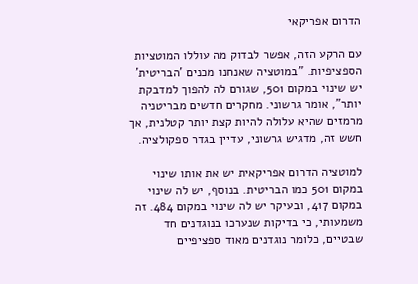הדרום אפריקאי

עם הרקע הזה, אפשר לבדוק מה עוללו המוטציות הספציפיות. "במוטציה שאנחנו מכנים 'הבריטית' יש שינוי במקום 501, שגורם לה להפוך למדבקת יותר", אומר גרשוני. מחקרים חדשים מבריטניה מרמזים שהיא עלולה להיות קצת יותר קטלנית, אך חשש זה, מדגיש גרשוני, עדיין בגדר ספקולציה.

למוטציה הדרום אפריקאית יש את אותו שינוי במקום 501 כמו הבריטית. בנוסף, יש לה שינוי במקום 417, ובעיקר יש לה שינוי במקום 484. זה משמעותי, כי בדיקות שנערכו בנוגדנים חד שבטיים, כלומר נוגדנים מאוד ספציפיים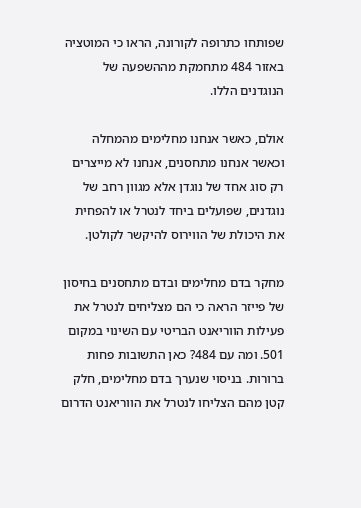שפותחו כתרופה לקורונה, הראו כי המוטציה באזור 484 מתחמקת מההשפעה של הנוגדנים הללו.

אולם, כאשר אנחנו מחלימים מהמחלה וכאשר אנחנו מתחסנים, אנחנו לא מייצרים רק סוג אחד של נוגדן אלא מגוון רחב של נוגדנים, שפועלים ביחד לנטרל או להפחית את היכולת של הווירוס להיקשר לקולטן.

מחקר בדם מחלימים ובדם מתחסנים בחיסון של פייזר הראה כי הם מצליחים לנטרל את פעילות הווריאנט הבריטי עם השינוי במקום 501. ומה עם 484? כאן התשובות פחות ברורות. בניסוי שנערך בדם מחלימים, חלק קטן מהם הצליחו לנטרל את הווריאנט הדרום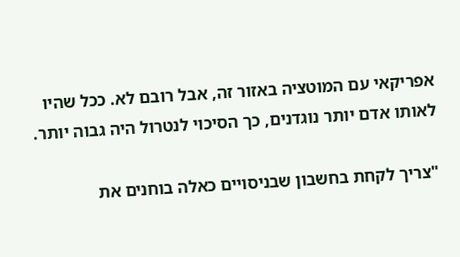אפריקאי עם המוטציה באזור זה, אבל רובם לא. ככל שהיו לאותו אדם יותר נוגדנים, כך הסיכוי לנטרול היה גבוה יותר.

"צריך לקחת בחשבון שבניסויים כאלה בוחנים את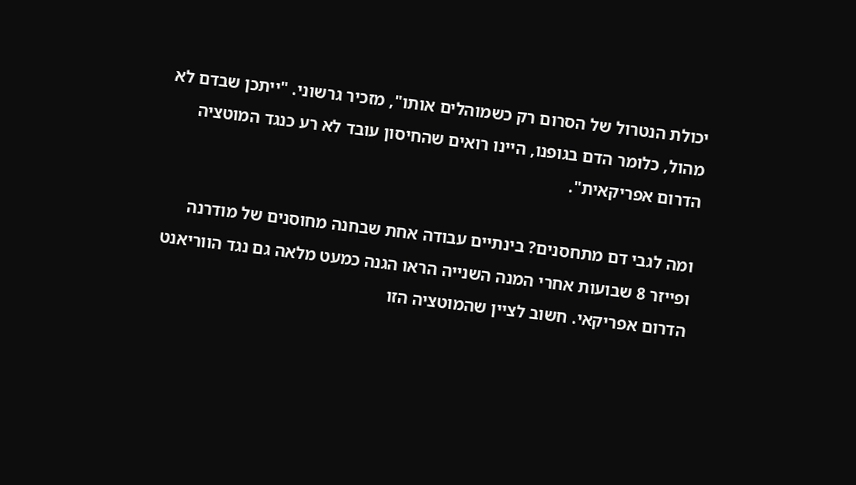יכולת הנטרול של הסרום רק כשמוהלים אותו", מזכיר גרשוני. "ייתכן שבדם לא מהול, כלומר הדם בגופנו, היינו רואים שהחיסון עובד לא רע כנגד המוטציה הדרום אפריקאית".

ומה לגבי דם מתחסנים? בינתיים עבודה אחת שבחנה מחוסנים של מודרנה ופייזר 8 שבועות אחרי המנה השנייה הראו הגנה כמעט מלאה גם נגד הווריאנט הדרום אפריקאי. חשוב לציין שהמוטציה הזו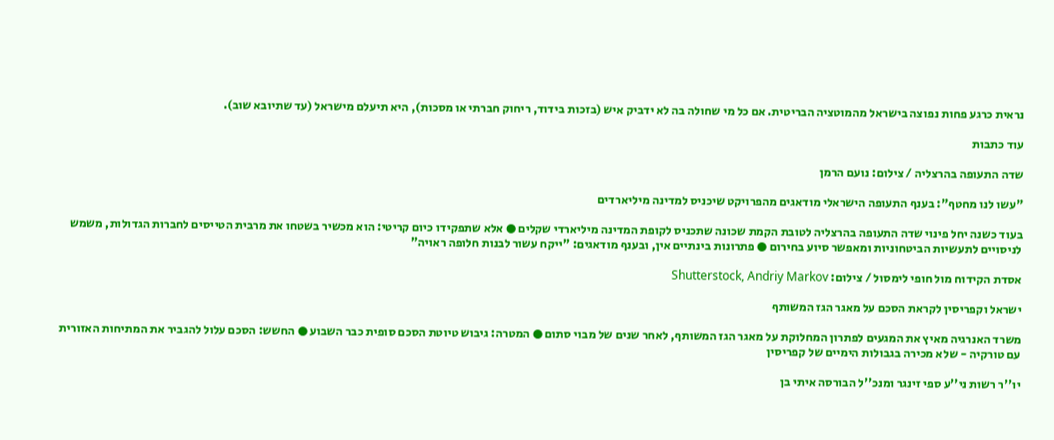נראית כרגע פחות נפוצה בישראל מהמוטציה הבריטית. אם כל מי שחולה בה לא ידביק איש (בזכות בידוד, ריחוק חברתי או מסכות), היא תיעלם מישראל (עד שתיובא שוב).

עוד כתבות

שדה התעופה בהרצליה / צילום: נועם הרמן

"עשו לנו מחטף": בענף התעופה הישראלי מודאגים מהפרויקט שיכניס למדינה מיליארדים

בעוד כשנה יחל פינוי שדה התעופה בהרצליה לטובת הקמת שכונה שתכניס לקופת המדינה מיליארדי שקלים ● אלא שתפקידו כיום קריטי: הוא מכשיר בשטחו את מרבית הטייסים לחברות הגדולות, משמש לניסויים לתעשיות הביטחוניות ומאפשר סיוע בחירום ● פתרונות בינתיים אין, ובענף מודאגים: "ייקח עשור לבנות חלופה ראויה"

אסדת הקידוח מול חופי לימסול / צילום: Shutterstock, Andriy Markov

ישראל וקפריסין לקראת הסכם על מאגר הגז המשותף

משרד האנרגיה מאיץ את המגעים לפתרון המחלוקת על מאגר הגז המשותף, לאחר שנים של מבוי סתום ● המטרה: גיבוש טיוטת הסכם סופית כבר השבוע ● החשש: הסכם עלול להגביר את המתיחות האזורית עם טורקיה - שלא מכירה בגבולות הימיים של קפריסין

יו''ר רשות ני''ע ספי זינגר ומנכ''ל הבורסה איתי בן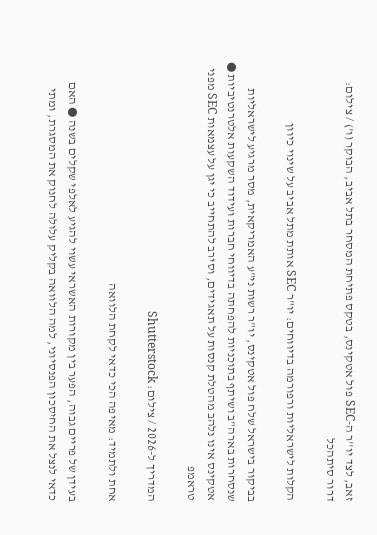זאב, לצד יו''ר ה-SEC פול אטקינס, בטקס פתיחת המסחר בתל אביב, הבוקר (ו') / צילום: דרור סיתהכל

הקלות לישראליות ורפורמה בדיווחים: יו"ר SEC אותת מתל אביב על שינוי כיוון

בביקור בישראל שלח פול אטקינס, יו"ר רשות ני"ע האמריקאית, מסר מרגיע לישראליות שנסחרות בארה"ב ושיתף בתוכניות להפחתה בדיווחי חברות ועידוד השקעות אלטרנטיביות ● אטקינס אינו נלהב מהטלת קנסות על תאגידים, וסירב להתחייב כי יגן על עצמאות SEC מפני טראמפ

המדריך ל-2026 / צילום: Shutterstock

אחת ולתמיד: מאיפה הכי כדאי לקחת הלוואה

בעידן של פריים גבוה, הפער בין מקורות האשראי עשוי להגיע לאלפי שקלים בשנה ● האם כדאי לנצל את החיסכון הפנסיוני, למה הלוואה בקליק עלולה לחנוק את המסגרת, ומתי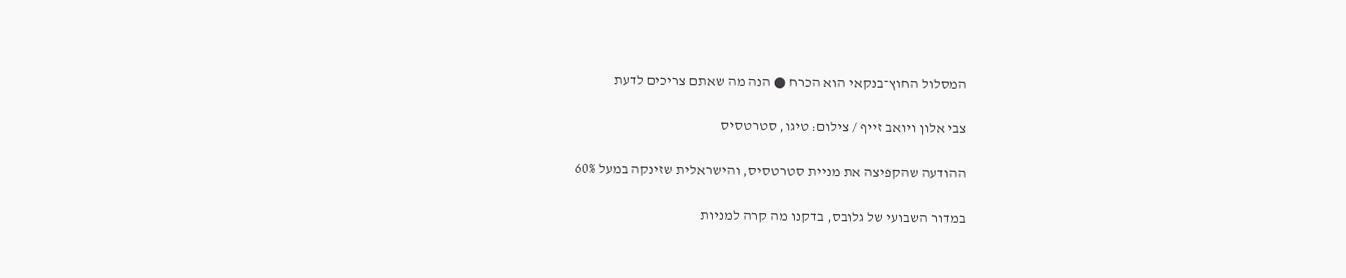המסלול החוץ־בנקאי הוא הכרח ● הנה מה שאתם צריכים לדעת

צבי אלון ויואב זייף / צילום: טיגו, סטרטסיס

ההודעה שהקפיצה את מניית סטרטסיס, והישראלית שזינקה במעל 60%

במדור השבועי של גלובס, בדקנו מה קרה למניות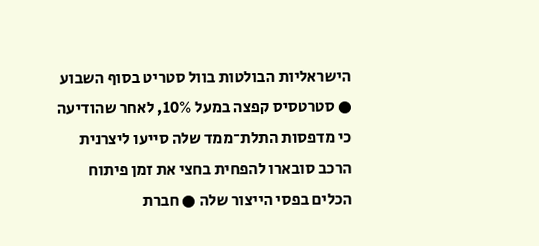הישראליות הבולטות בוול סטריט בסוף השבוע ● סטרטסיס קפצה במעל 10%, לאחר שהודיעה כי מדפסות התלת־ממד שלה סייעו ליצרנית הרכב סובארו להפחית בחצי את זמן פיתוח הכלים בפסי הייצור שלה ● חברת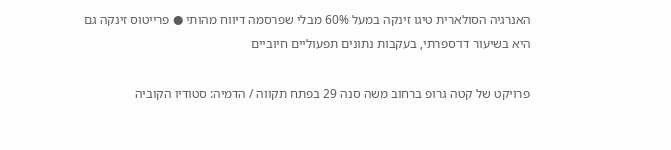האנרגיה הסולארית טיגו זינקה במעל 60% מבלי שפרסמה דיווח מהותי ● פרייטוס זינקה גם היא בשיעור דו־ספרתי, בעקבות נתונים תפעוליים חיוביים

פרויקט של קטה גרופ ברחוב משה סנה 29 בפתח תקווה / הדמיה: סטודיו הקוביה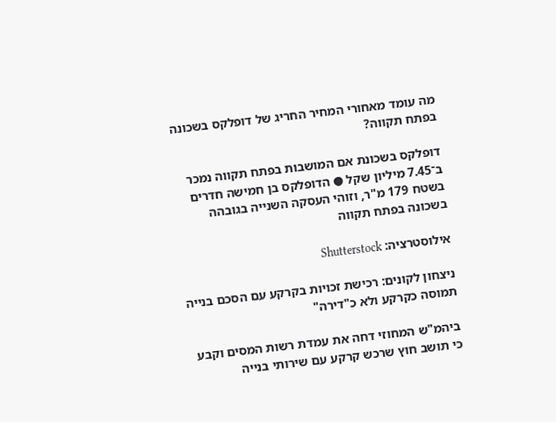מה עומד מאחורי המחיר החריג של דופלקס בשכונה בפתח תקווה?

דופלקס בשכונת אם המושבות בפתח תקווה נמכר ב־7.45 מיליון שקל ● הדופלקס בן חמישה חדרים בשטח 179 מ"ר, וזוהי העסקה השנייה בגובהה בשכונה בפתח תקווה

אילוסטרציה: Shutterstock

ניצחון לקונים: רכישת זכויות בקרקע עם הסכם בנייה תמוסה כקרקע ולא כ"דירה"

ביהמ"ש המחוזי דחה את עמדת רשות המסים וקבע כי תושב חוץ שרכש קרקע עם שירותי בנייה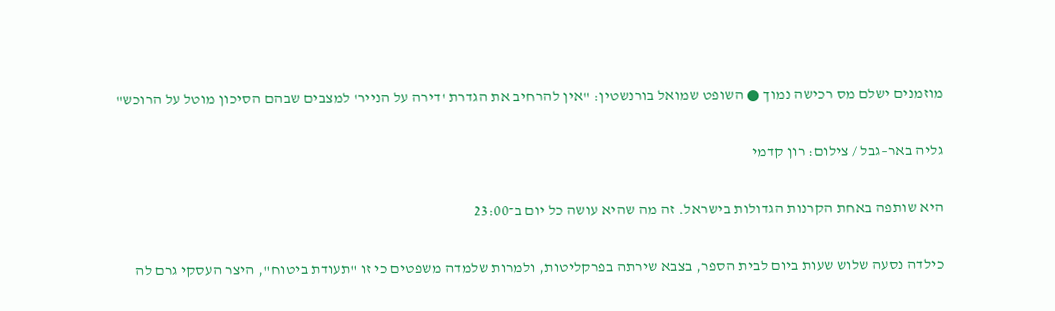מוזמנים ישלם מס רכישה נמוך ● השופט שמואל בורנשטין: "אין להרחיב את הגדרת 'דירה על הנייר' למצבים שבהם הסיכון מוטל על הרוכש"

גליה באר–גבל / צילום: רון קדמי

היא שותפה באחת הקרנות הגדולות בישראל. זה מה שהיא עושה כל יום ב־23:00

כילדה נסעה שלוש שעות ביום לבית הספר, בצבא שירתה בפרקליטות, ולמרות שלמדה משפטים כי זו "תעודת ביטוח", היצר העסקי גרם לה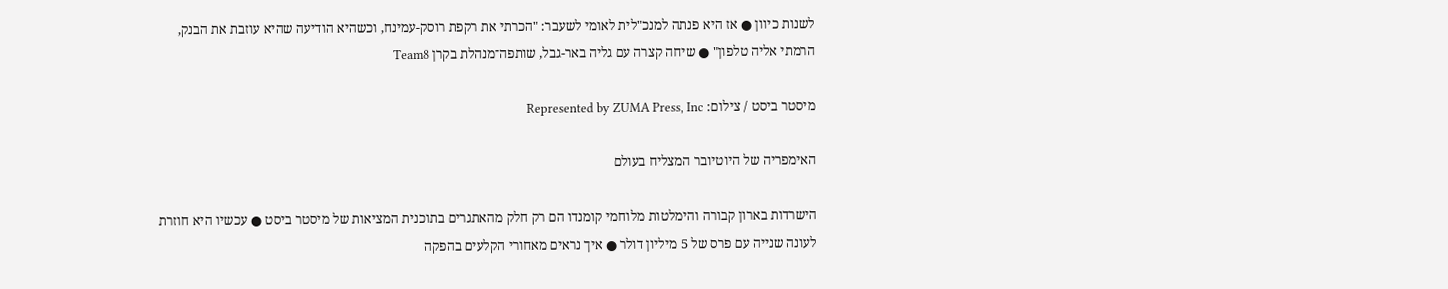לשנות כיוון ● אז היא פנתה למנכ"לית לאומי לשעבר: "הכרתי את רקפת רוסק-עמינח, וכשהיא הודיעה שהיא עוזבת את הבנק, הרמתי אליה טלפון" ● שיחה קצרה עם גליה באר-גבל, שותפה־מנהלת בקרן Team8

מיסטר ביסט / צילום: Represented by ZUMA Press, Inc

האימפריה של היוטיובר המצליח בעולם

הישרדות בארון קבורה והימלטות מלוחמי קומנדו הם רק חלק מהאתגרים בתוכנית המציאות של מיסטר ביסט ● עכשיו היא חוזרת לעונה שנייה עם פרס של 5 מיליון דולר ● איך נראים מאחורי הקלעים בהפקה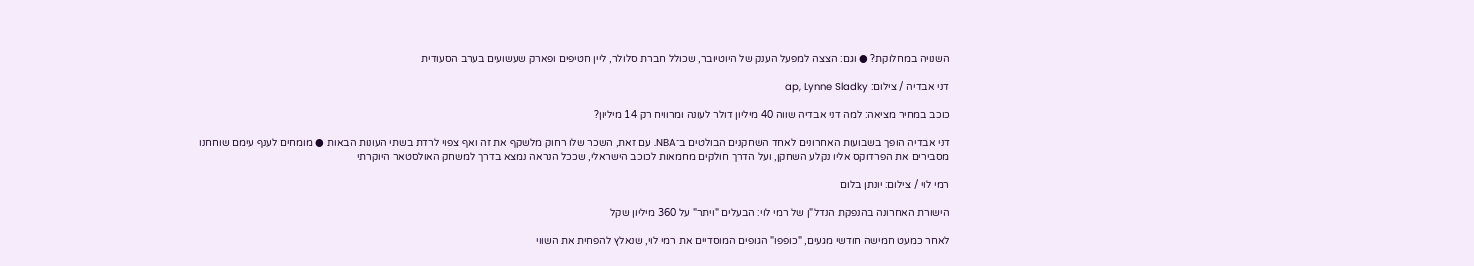השנויה במחלוקת? ● וגם: הצצה למפעל הענק של היוטיובר, שכולל חברת סלולר, ליין חטיפים ופארק שעשועים בערב הסעודית

דני אבדיה / צילום: ap, Lynne Sladky

כוכב במחיר מציאה: למה דני אבדיה שווה 40 מיליון דולר לעונה ומרוויח רק 14 מיליון?

דני אבדיה הופך בשבועות האחרונים לאחד השחקנים הבולטים ב־NBA. עם זאת, השכר שלו רחוק מלשקף את זה ואף צפוי לרדת בשתי העונות הבאות ● מומחים לענף עימם שוחחנו מסבירים את הפרדוקס אליו נקלע השחקן, ועל הדרך חולקים מחמאות לכוכב הישראלי, שככל הנראה נמצא בדרך למשחק האולסטאר היוקרתי

רמי לוי / צילום: יונתן בלום

הישורת האחרונה בהנפקת הנדל"ן של רמי לוי: הבעלים "ויתר" על 360 מיליון שקל

לאחר כמעט חמישה חודשי מגעים, "כופפו" הגופים המוסדיים את רמי לוי, שנאלץ להפחית את השווי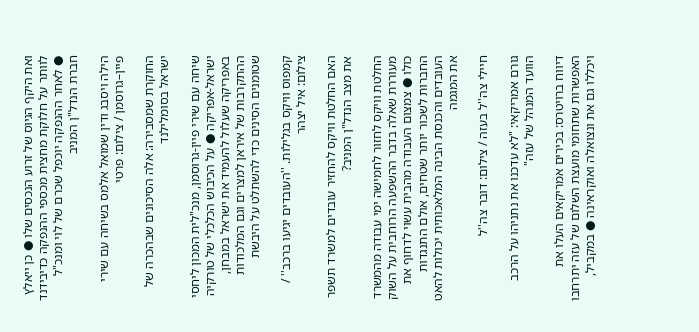ואת היקף הגיוס של זרוע הנכסים שלו ● כן ייאלץ לוותר על חלוקת מחצית מכספי ההנפקה כדיבידנד ● לאחר ההנפקה יוכפל שכרם של לוי ומנכ"ל חברת הנדל"ן המניב

הילה ויסבג ודין שמואל אלמס בשיחה עם שירי פיין–גרוסמן / צילום: פרטי

החוקרת שמסבירה: אלה הסיכונים שבהכרה של ישראל בסומלילנד

שיחה עם שירי פיין-גרוסמן, מנכ"לית המכון ליחסי ישראל-אפריקה ● על הכיבוש הכלכלי של טורקיה באפריקה שעלול להעמיד את ישראל במבחן, ההתקרבות של איראן למצרים וגם המלכודות שטומנים הסינים כדי להשתלט על היבשת

קמפוס וויקס בגלילות. ''העובדים יגיעו ברכב'' / צילום: איל יצהר

האם החלטת וויקס להחזיר עובדים למשרד תשפר את מצב הנדל"ן המניב?

החלטת וויקס לחזור לחמישה ימי עבודה מהמשרד מעוררת שאלה בדבר ההשפעה הרוחבית על השוק כולו ● צמצום העבודה מהבית עשוי לדחוף את החברות לשכור יותר שטחים, אולם התנגדות העובדים והכנסת הבינה המלאכותית יכולות להאט את המגמה

חיילי צה''ל בעזה / צילום: דובר צה''ל

גורם אמריקאי: "לא עדכנו את נתניהו על הרכב הוועד המנהל של עזה"

דיווח ברויטרס: בכירים אמריקאים העלו את האפשרות שתחומי מועצת השלום של עזה יתרחבו ויכללו גם את ונצואלה ואוקראינה ● במקביל,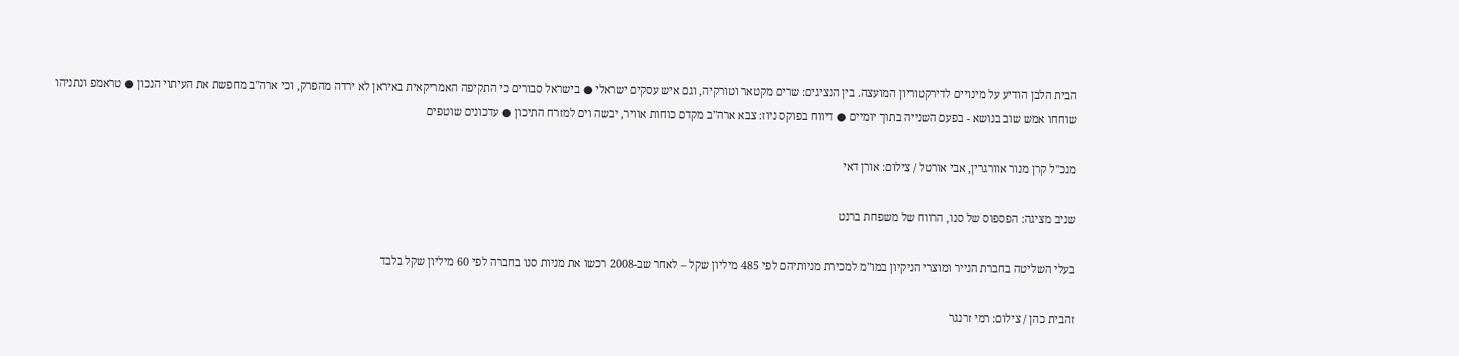הבית הלבן הודיע על מינויים לדירקטוריון המועצה. בין הנציגים: שרים מקטאר וטורקיה, וגם איש עסקים ישראלי ● בישראל סבורים כי התקיפה האמריקאית באיראן לא ירדה מהפרק, וכי ארה"ב מחפשת את העיתוי הנכון ● טראמפ ונתניהו שוחחו אמש שוב בנושא - בפעם השנייה בתוך יומיים ● דיווח בפוקס ניוז: צבא ארה"ב מקדם כוחות אוויר, יבשה וים למזרח התיכון ● עדכונים שוטפים

מנכ''ל קרן מנור אוורגרין, אבי אורטל / צילום: אורן דאי

שניב מציגה: הפספוס של סנו, הרווח של משפחת ברנט

בעלי השליטה בחברת הנייר ומוצרי הניקיון במו"מ למכירת מניותיהם לפי 485 מיליון שקל – לאחר שב-2008 רכשו את מניות סנו בחברה לפי 60 מיליון שקל בלבד

זהבית כהן / צילום: רמי זרנגר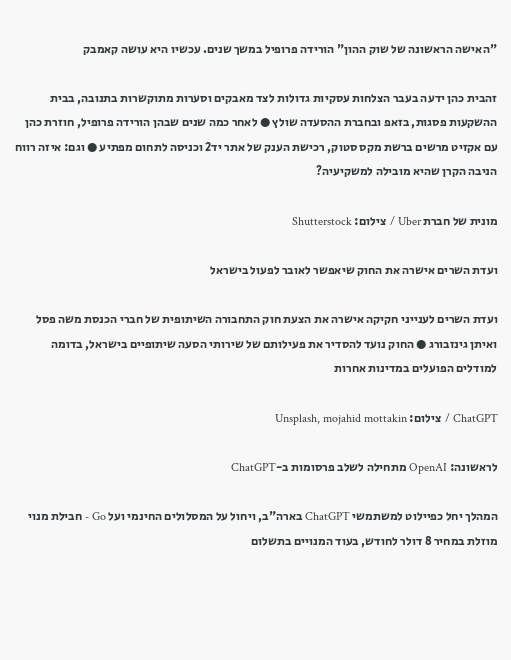"האישה הראשונה של שוק ההון" הורידה פרופיל במשך שנים. עכשיו היא עושה קאמבק

זהבית כהן ידעה בעבר הצלחות עסקיות גדולות לצד מאבקים וסערות מתוקשרות בתנובה, בבית ההשקעות פסגות, בזאפ ובחברת ההסעדה שולץ ● לאחר כמה שנים שבהן הורידה פרופיל, חוזרת כהן עם אקזיט מרשים ברשת מקס סטוק, רכישת הענק של אתר יד2 וכניסה לתחום מפתיע ● וגם: איזה רווח הניבה הקרן שהיא מובילה למשקיעיה?

מונית של חברת Uber / צילום: Shutterstock

ועדת השרים אישרה את החוק שיאפשר לאובר לפעול בישראל

ועדת השרים לענייני חקיקה אישרה את הצעת חוק התחבורה השיתופית של חברי הכנסת משה פסל ואיתן גינזבורג ● החוק נועד להסדיר את פעילותם של שירותי הסעה שיתופיים בישראל, בדומה למודלים הפועלים במדינות אחרות

ChatGPT / צילום: Unsplash, mojahid mottakin

לראשונה: OpenAI מתחילה לשלב פרסומות ב-ChatGPT

המהלך יחל כפיילוט למשתמשי ChatGPT בארה"ב, ויחול על המסלולים החינמי ועל Go - חבילת מנוי מוזלת במחיר 8 דולר לחודש, בעוד המנויים בתשלום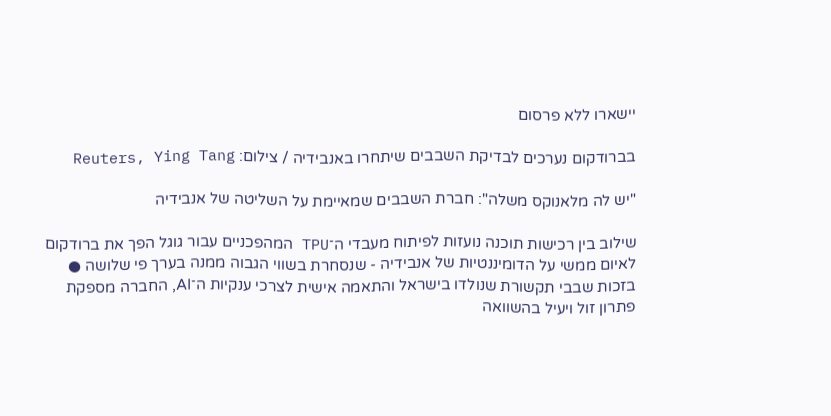יישארו ללא פרסום

בברודקום נערכים לבדיקת השבבים שיתחרו באנבידיה / צילום: Reuters, Ying Tang

"יש לה מלאנוקס משלה": חברת השבבים שמאיימת על השליטה של אנבידיה

שילוב בין רכישות תוכנה נועזות לפיתוח מעבדי ה־TPU המהפכניים עבור גוגל הפך את ברודקום לאיום ממשי על הדומיננטיות של אנבידיה - שנסחרת בשווי הגבוה ממנה בערך פי שלושה ● בזכות שבבי תקשורת שנולדו בישראל והתאמה אישית לצרכי ענקיות ה־AI, החברה מספקת פתרון זול ויעיל בהשוואה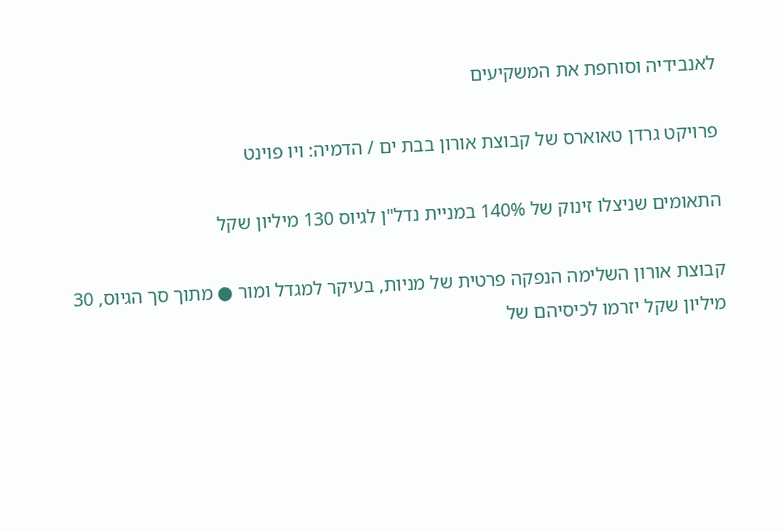לאנבידיה וסוחפת את המשקיעים

פרויקט גרדן טאוארס של קבוצת אורון בבת ים / הדמיה: ויו פוינט

התאומים שניצלו זינוק של 140% במניית נדל"ן לגיוס 130 מיליון שקל

קבוצת אורון השלימה הנפקה פרטית של מניות, בעיקר למגדל ומור ● מתוך סך הגיוס, 30 מיליון שקל יזרמו לכיסיהם של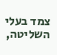צמד בעלי השליטה,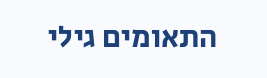התאומים גילי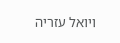ויואל עזריה